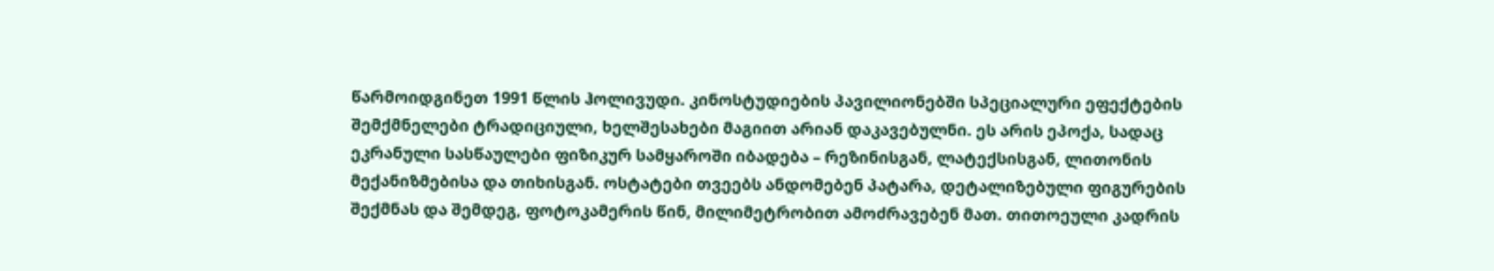წარმოიდგინეთ 1991 წლის ჰოლივუდი. კინოსტუდიების პავილიონებში სპეციალური ეფექტების შემქმნელები ტრადიციული, ხელშესახები მაგიით არიან დაკავებულნი. ეს არის ეპოქა, სადაც ეკრანული სასწაულები ფიზიკურ სამყაროში იბადება – რეზინისგან, ლატექსისგან, ლითონის მექანიზმებისა და თიხისგან. ოსტატები თვეებს ანდომებენ პატარა, დეტალიზებული ფიგურების შექმნას და შემდეგ, ფოტოკამერის წინ, მილიმეტრობით ამოძრავებენ მათ. თითოეული კადრის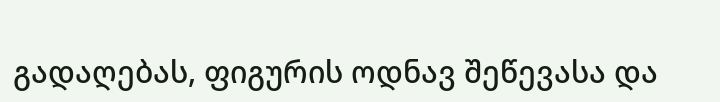გადაღებას, ფიგურის ოდნავ შეწევასა და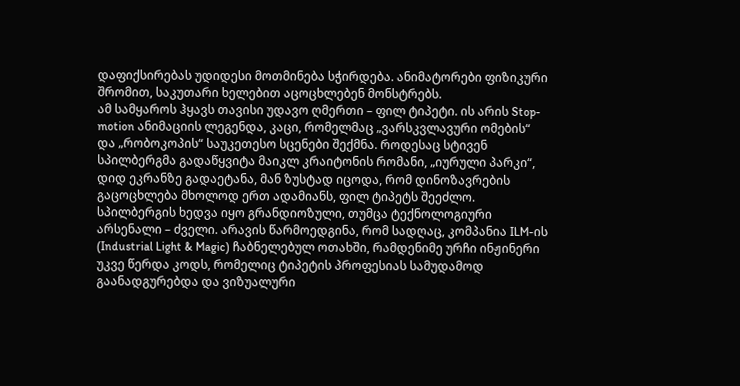დაფიქსირებას უდიდესი მოთმინება სჭირდება. ანიმატორები ფიზიკური შრომით, საკუთარი ხელებით აცოცხლებენ მონსტრებს.
ამ სამყაროს ჰყავს თავისი უდავო ღმერთი – ფილ ტიპეტი. ის არის Stop-motion ანიმაციის ლეგენდა, კაცი, რომელმაც „ვარსკვლავური ომების“ და „რობოკოპის“ საუკეთესო სცენები შექმნა. როდესაც სტივენ სპილბერგმა გადაწყვიტა მაიკლ კრაიტონის რომანი, „იურული პარკი“, დიდ ეკრანზე გადაეტანა, მან ზუსტად იცოდა, რომ დინოზავრების გაცოცხლება მხოლოდ ერთ ადამიანს, ფილ ტიპეტს შეეძლო. სპილბერგის ხედვა იყო გრანდიოზული, თუმცა ტექნოლოგიური არსენალი – ძველი. არავის წარმოედგინა, რომ სადღაც, კომპანია ILM-ის (Industrial Light & Magic) ჩაბნელებულ ოთახში, რამდენიმე ურჩი ინჟინერი უკვე წერდა კოდს, რომელიც ტიპეტის პროფესიას სამუდამოდ გაანადგურებდა და ვიზუალური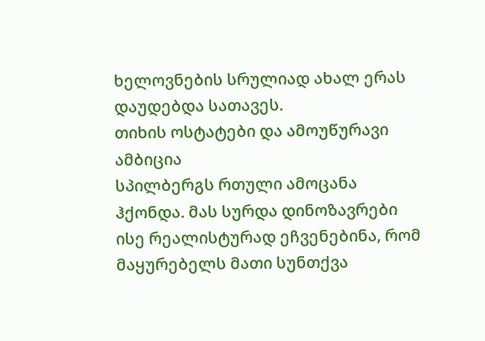ხელოვნების სრულიად ახალ ერას დაუდებდა სათავეს.
თიხის ოსტატები და ამოუწურავი ამბიცია
სპილბერგს რთული ამოცანა ჰქონდა. მას სურდა დინოზავრები ისე რეალისტურად ეჩვენებინა, რომ მაყურებელს მათი სუნთქვა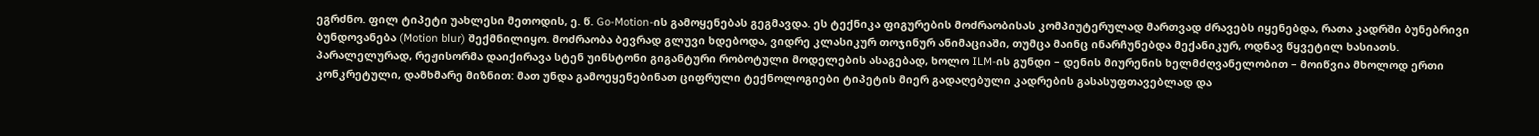ეგრძნო. ფილ ტიპეტი უახლესი მეთოდის, ე. წ. Go-Motion-ის გამოყენებას გეგმავდა. ეს ტექნიკა ფიგურების მოძრაობისას კომპიუტერულად მართვად ძრავებს იყენებდა, რათა კადრში ბუნებრივი ბუნდოვანება (Motion blur) შექმნილიყო. მოძრაობა ბევრად გლუვი ხდებოდა, ვიდრე კლასიკურ თოჯინურ ანიმაციაში, თუმცა მაინც ინარჩუნებდა მექანიკურ, ოდნავ წყვეტილ ხასიათს.
პარალელურად, რეჟისორმა დაიქირავა სტენ უინსტონი გიგანტური რობოტული მოდელების ასაგებად, ხოლო ILM-ის გუნდი – დენის მიურენის ხელმძღვანელობით – მოიწვია მხოლოდ ერთი კონკრეტული, დამხმარე მიზნით: მათ უნდა გამოეყენებინათ ციფრული ტექნოლოგიები ტიპეტის მიერ გადაღებული კადრების გასასუფთავებლად და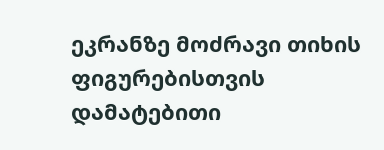ეკრანზე მოძრავი თიხის ფიგურებისთვის დამატებითი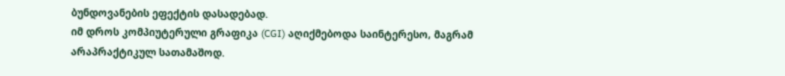ბუნდოვანების ეფექტის დასადებად.
იმ დროს კომპიუტერული გრაფიკა (CGI) აღიქმებოდა საინტერესო, მაგრამ არაპრაქტიკულ სათამაშოდ.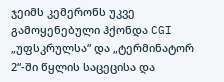ჯეიმს კემერონს უკვე გამოყენებული ჰქონდა CGI „უფსკრულსა“ და „ტერმინატორ 2“-ში წყლის საცეცისა და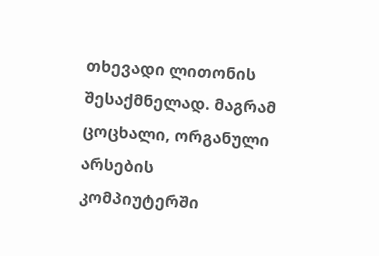თხევადი ლითონის შესაქმნელად. მაგრამ ცოცხალი, ორგანული არსების კომპიუტერში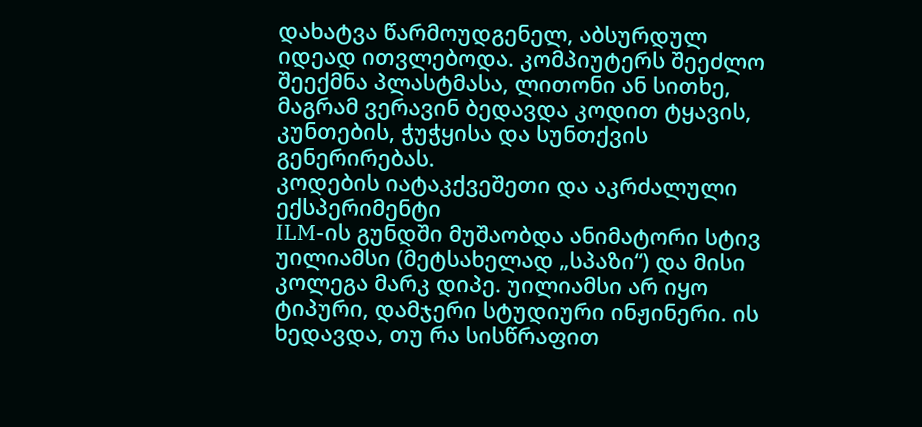დახატვა წარმოუდგენელ, აბსურდულ იდეად ითვლებოდა. კომპიუტერს შეეძლო შეექმნა პლასტმასა, ლითონი ან სითხე, მაგრამ ვერავინ ბედავდა კოდით ტყავის, კუნთების, ჭუჭყისა და სუნთქვის გენერირებას.
კოდების იატაკქვეშეთი და აკრძალული ექსპერიმენტი
ILM-ის გუნდში მუშაობდა ანიმატორი სტივ უილიამსი (მეტსახელად „სპაზი“) და მისი კოლეგა მარკ დიპე. უილიამსი არ იყო ტიპური, დამჯერი სტუდიური ინჟინერი. ის ხედავდა, თუ რა სისწრაფით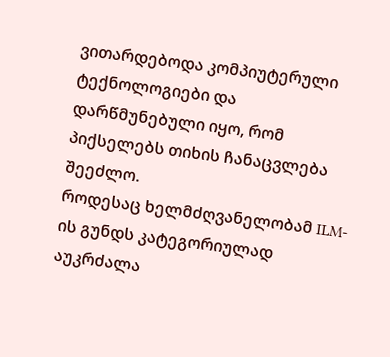ვითარდებოდა კომპიუტერული ტექნოლოგიები და დარწმუნებული იყო, რომ პიქსელებს თიხის ჩანაცვლება შეეძლო.
როდესაც ხელმძღვანელობამ ILM-ის გუნდს კატეგორიულად აუკრძალა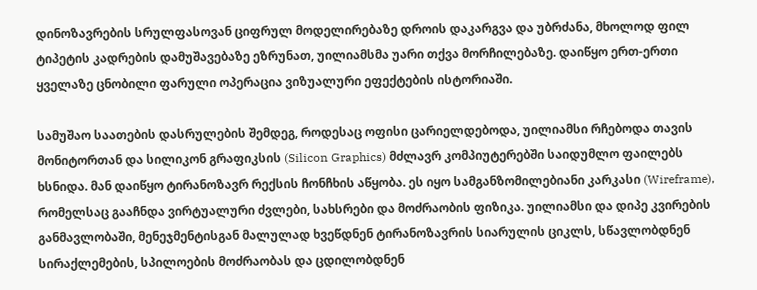დინოზავრების სრულფასოვან ციფრულ მოდელირებაზე დროის დაკარგვა და უბრძანა, მხოლოდ ფილ ტიპეტის კადრების დამუშავებაზე ეზრუნათ, უილიამსმა უარი თქვა მორჩილებაზე. დაიწყო ერთ-ერთი ყველაზე ცნობილი ფარული ოპერაცია ვიზუალური ეფექტების ისტორიაში.

სამუშაო საათების დასრულების შემდეგ, როდესაც ოფისი ცარიელდებოდა, უილიამსი რჩებოდა თავის მონიტორთან და სილიკონ გრაფიკსის (Silicon Graphics) მძლავრ კომპიუტერებში საიდუმლო ფაილებს ხსნიდა. მან დაიწყო ტირანოზავრ რექსის ჩონჩხის აწყობა. ეს იყო სამგანზომილებიანი კარკასი (Wireframe), რომელსაც გააჩნდა ვირტუალური ძვლები, სახსრები და მოძრაობის ფიზიკა. უილიამსი და დიპე კვირების განმავლობაში, მენეჯმენტისგან მალულად ხვეწდნენ ტირანოზავრის სიარულის ციკლს, სწავლობდნენ სირაქლემების, სპილოების მოძრაობას და ცდილობდნენ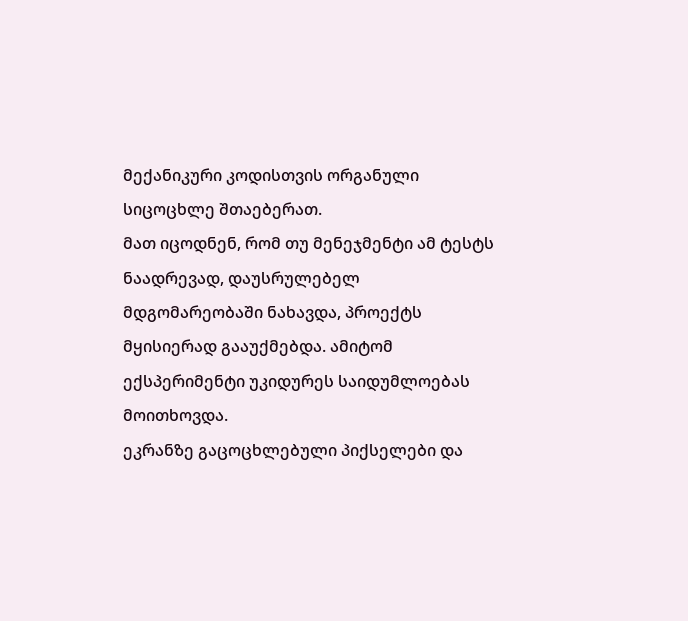მექანიკური კოდისთვის ორგანული სიცოცხლე შთაებერათ.
მათ იცოდნენ, რომ თუ მენეჯმენტი ამ ტესტს ნაადრევად, დაუსრულებელ მდგომარეობაში ნახავდა, პროექტს მყისიერად გააუქმებდა. ამიტომ ექსპერიმენტი უკიდურეს საიდუმლოებას მოითხოვდა.
ეკრანზე გაცოცხლებული პიქსელები და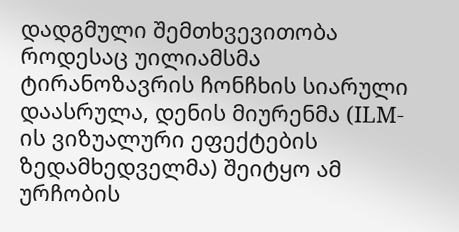დადგმული შემთხვევითობა
როდესაც უილიამსმა ტირანოზავრის ჩონჩხის სიარული დაასრულა, დენის მიურენმა (ILM-ის ვიზუალური ეფექტების ზედამხედველმა) შეიტყო ამ ურჩობის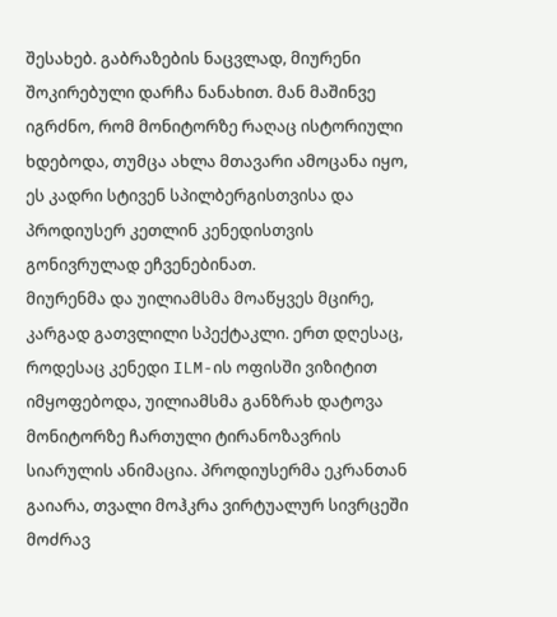შესახებ. გაბრაზების ნაცვლად, მიურენი შოკირებული დარჩა ნანახით. მან მაშინვე იგრძნო, რომ მონიტორზე რაღაც ისტორიული ხდებოდა, თუმცა ახლა მთავარი ამოცანა იყო, ეს კადრი სტივენ სპილბერგისთვისა და პროდიუსერ კეთლინ კენედისთვის გონივრულად ეჩვენებინათ.
მიურენმა და უილიამსმა მოაწყვეს მცირე, კარგად გათვლილი სპექტაკლი. ერთ დღესაც, როდესაც კენედი ILM-ის ოფისში ვიზიტით იმყოფებოდა, უილიამსმა განზრახ დატოვა მონიტორზე ჩართული ტირანოზავრის სიარულის ანიმაცია. პროდიუსერმა ეკრანთან გაიარა, თვალი მოჰკრა ვირტუალურ სივრცეში მოძრავ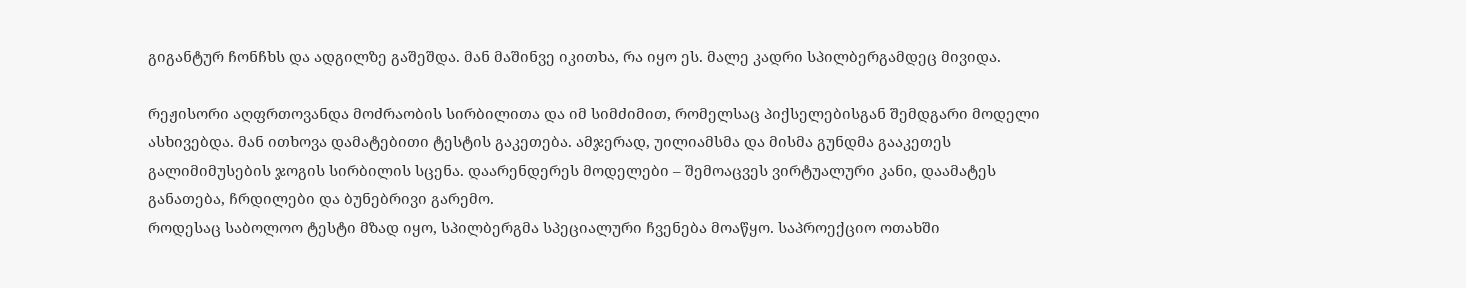გიგანტურ ჩონჩხს და ადგილზე გაშეშდა. მან მაშინვე იკითხა, რა იყო ეს. მალე კადრი სპილბერგამდეც მივიდა.

რეჟისორი აღფრთოვანდა მოძრაობის სირბილითა და იმ სიმძიმით, რომელსაც პიქსელებისგან შემდგარი მოდელი ასხივებდა. მან ითხოვა დამატებითი ტესტის გაკეთება. ამჯერად, უილიამსმა და მისმა გუნდმა გააკეთეს გალიმიმუსების ჯოგის სირბილის სცენა. დაარენდერეს მოდელები – შემოაცვეს ვირტუალური კანი, დაამატეს განათება, ჩრდილები და ბუნებრივი გარემო.
როდესაც საბოლოო ტესტი მზად იყო, სპილბერგმა სპეციალური ჩვენება მოაწყო. საპროექციო ოთახში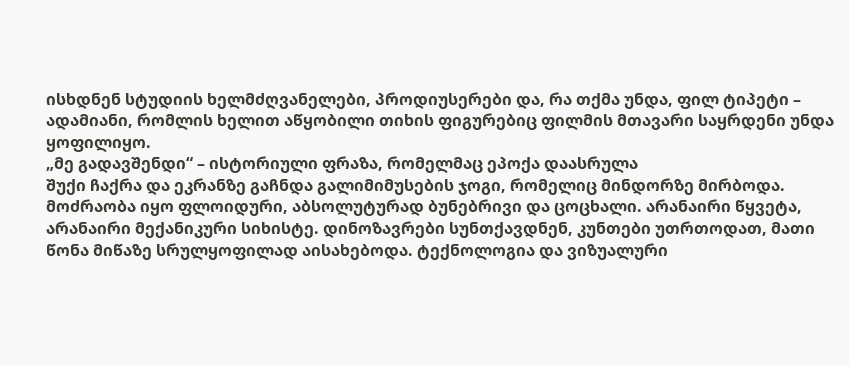ისხდნენ სტუდიის ხელმძღვანელები, პროდიუსერები და, რა თქმა უნდა, ფილ ტიპეტი – ადამიანი, რომლის ხელით აწყობილი თიხის ფიგურებიც ფილმის მთავარი საყრდენი უნდა ყოფილიყო.
„მე გადავშენდი“ – ისტორიული ფრაზა, რომელმაც ეპოქა დაასრულა
შუქი ჩაქრა და ეკრანზე გაჩნდა გალიმიმუსების ჯოგი, რომელიც მინდორზე მირბოდა. მოძრაობა იყო ფლოიდური, აბსოლუტურად ბუნებრივი და ცოცხალი. არანაირი წყვეტა, არანაირი მექანიკური სიხისტე. დინოზავრები სუნთქავდნენ, კუნთები უთრთოდათ, მათი წონა მიწაზე სრულყოფილად აისახებოდა. ტექნოლოგია და ვიზუალური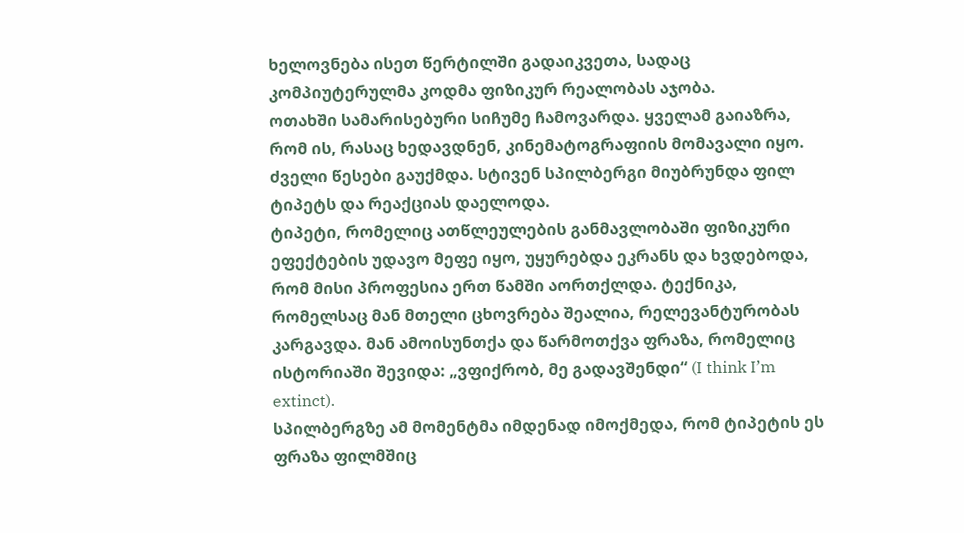ხელოვნება ისეთ წერტილში გადაიკვეთა, სადაც კომპიუტერულმა კოდმა ფიზიკურ რეალობას აჯობა.
ოთახში სამარისებური სიჩუმე ჩამოვარდა. ყველამ გაიაზრა, რომ ის, რასაც ხედავდნენ, კინემატოგრაფიის მომავალი იყო. ძველი წესები გაუქმდა. სტივენ სპილბერგი მიუბრუნდა ფილ ტიპეტს და რეაქციას დაელოდა.
ტიპეტი, რომელიც ათწლეულების განმავლობაში ფიზიკური ეფექტების უდავო მეფე იყო, უყურებდა ეკრანს და ხვდებოდა, რომ მისი პროფესია ერთ წამში აორთქლდა. ტექნიკა, რომელსაც მან მთელი ცხოვრება შეალია, რელევანტურობას კარგავდა. მან ამოისუნთქა და წარმოთქვა ფრაზა, რომელიც ისტორიაში შევიდა: „ვფიქრობ, მე გადავშენდი“ (I think I’m extinct).
სპილბერგზე ამ მომენტმა იმდენად იმოქმედა, რომ ტიპეტის ეს ფრაზა ფილმშიც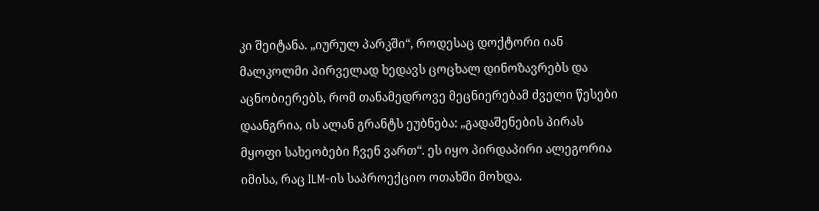კი შეიტანა. „იურულ პარკში“, როდესაც დოქტორი იან მალკოლმი პირველად ხედავს ცოცხალ დინოზავრებს და აცნობიერებს, რომ თანამედროვე მეცნიერებამ ძველი წესები დაანგრია, ის ალან გრანტს ეუბნება: „გადაშენების პირას მყოფი სახეობები ჩვენ ვართ“. ეს იყო პირდაპირი ალეგორია იმისა, რაც ILM-ის საპროექციო ოთახში მოხდა.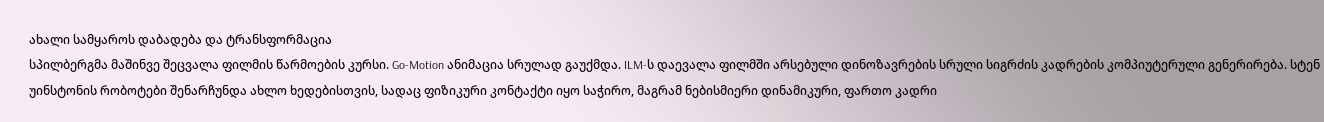ახალი სამყაროს დაბადება და ტრანსფორმაცია
სპილბერგმა მაშინვე შეცვალა ფილმის წარმოების კურსი. Go-Motion ანიმაცია სრულად გაუქმდა. ILM-ს დაევალა ფილმში არსებული დინოზავრების სრული სიგრძის კადრების კომპიუტერული გენერირება. სტენ უინსტონის რობოტები შენარჩუნდა ახლო ხედებისთვის, სადაც ფიზიკური კონტაქტი იყო საჭირო, მაგრამ ნებისმიერი დინამიკური, ფართო კადრი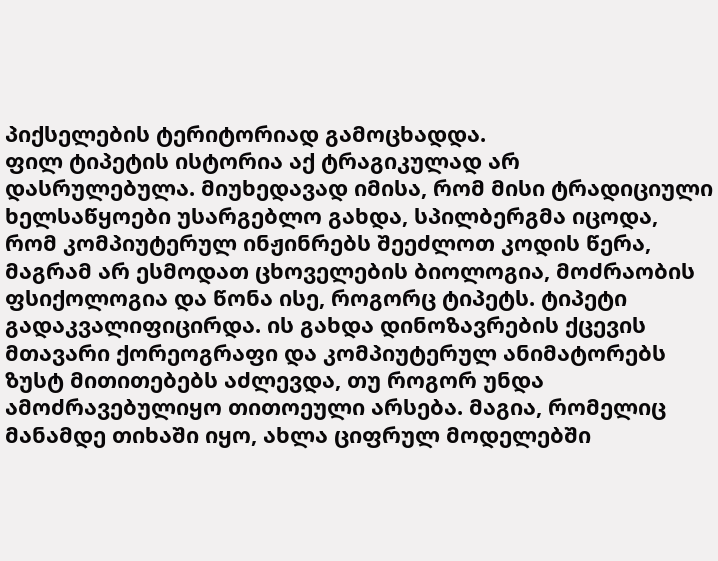პიქსელების ტერიტორიად გამოცხადდა.
ფილ ტიპეტის ისტორია აქ ტრაგიკულად არ დასრულებულა. მიუხედავად იმისა, რომ მისი ტრადიციული ხელსაწყოები უსარგებლო გახდა, სპილბერგმა იცოდა, რომ კომპიუტერულ ინჟინრებს შეეძლოთ კოდის წერა, მაგრამ არ ესმოდათ ცხოველების ბიოლოგია, მოძრაობის ფსიქოლოგია და წონა ისე, როგორც ტიპეტს. ტიპეტი გადაკვალიფიცირდა. ის გახდა დინოზავრების ქცევის მთავარი ქორეოგრაფი და კომპიუტერულ ანიმატორებს ზუსტ მითითებებს აძლევდა, თუ როგორ უნდა ამოძრავებულიყო თითოეული არსება. მაგია, რომელიც მანამდე თიხაში იყო, ახლა ციფრულ მოდელებში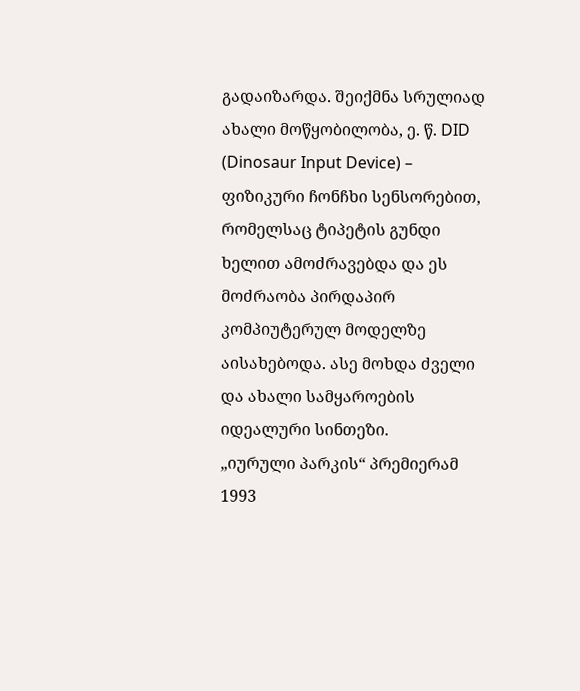გადაიზარდა. შეიქმნა სრულიად ახალი მოწყობილობა, ე. წ. DID (Dinosaur Input Device) – ფიზიკური ჩონჩხი სენსორებით, რომელსაც ტიპეტის გუნდი ხელით ამოძრავებდა და ეს მოძრაობა პირდაპირ კომპიუტერულ მოდელზე აისახებოდა. ასე მოხდა ძველი და ახალი სამყაროების იდეალური სინთეზი.
„იურული პარკის“ პრემიერამ 1993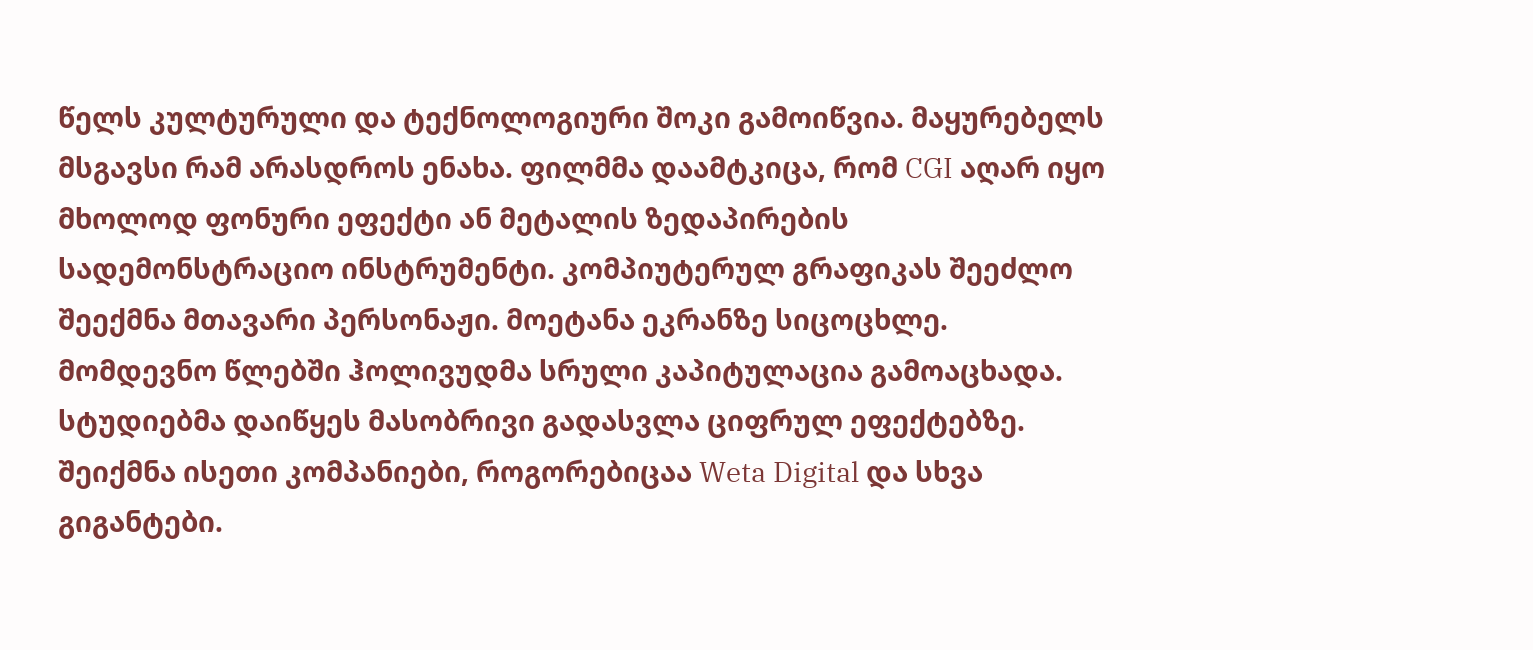წელს კულტურული და ტექნოლოგიური შოკი გამოიწვია. მაყურებელს მსგავსი რამ არასდროს ენახა. ფილმმა დაამტკიცა, რომ CGI აღარ იყო მხოლოდ ფონური ეფექტი ან მეტალის ზედაპირების სადემონსტრაციო ინსტრუმენტი. კომპიუტერულ გრაფიკას შეეძლო შეექმნა მთავარი პერსონაჟი. მოეტანა ეკრანზე სიცოცხლე.
მომდევნო წლებში ჰოლივუდმა სრული კაპიტულაცია გამოაცხადა. სტუდიებმა დაიწყეს მასობრივი გადასვლა ციფრულ ეფექტებზე. შეიქმნა ისეთი კომპანიები, როგორებიცაა Weta Digital და სხვა გიგანტები.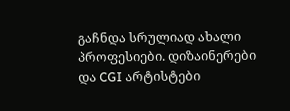გაჩნდა სრულიად ახალი პროფესიები. დიზაინერები და CGI არტისტები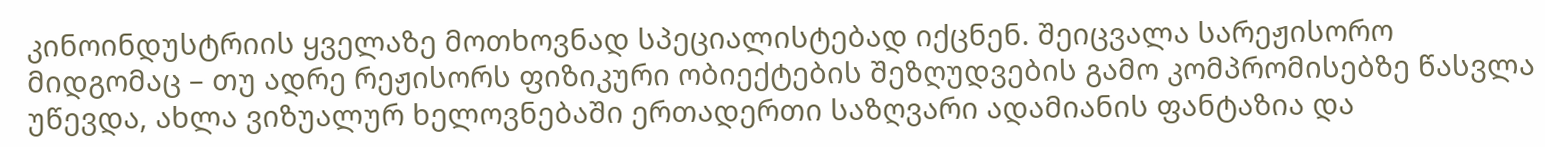კინოინდუსტრიის ყველაზე მოთხოვნად სპეციალისტებად იქცნენ. შეიცვალა სარეჟისორო მიდგომაც – თუ ადრე რეჟისორს ფიზიკური ობიექტების შეზღუდვების გამო კომპრომისებზე წასვლა უწევდა, ახლა ვიზუალურ ხელოვნებაში ერთადერთი საზღვარი ადამიანის ფანტაზია და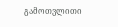გამოთვლითი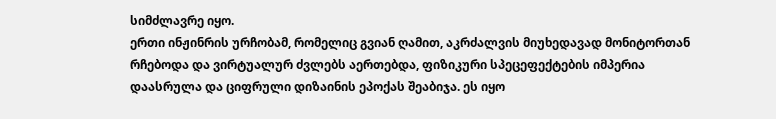სიმძლავრე იყო.
ერთი ინჟინრის ურჩობამ, რომელიც გვიან ღამით, აკრძალვის მიუხედავად მონიტორთან რჩებოდა და ვირტუალურ ძვლებს აერთებდა, ფიზიკური სპეცეფექტების იმპერია დაასრულა და ციფრული დიზაინის ეპოქას შეაბიჯა. ეს იყო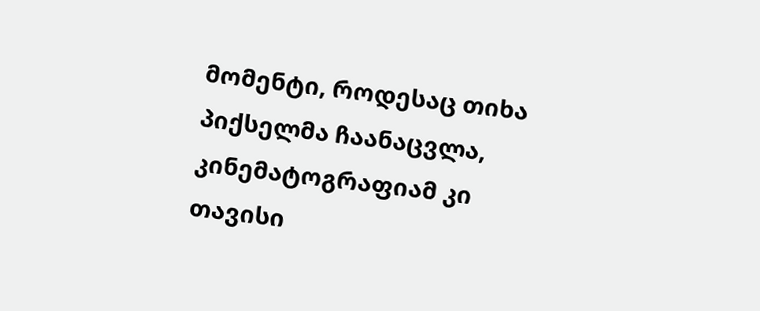მომენტი, როდესაც თიხა პიქსელმა ჩაანაცვლა, კინემატოგრაფიამ კი თავისი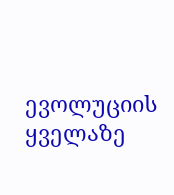ევოლუციის ყველაზე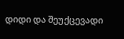დიდი და შეუქცევადი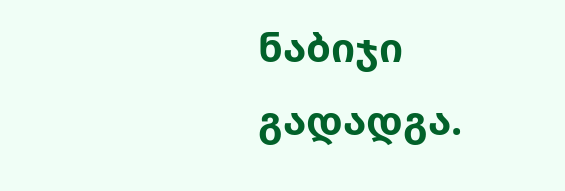ნაბიჯი გადადგა.